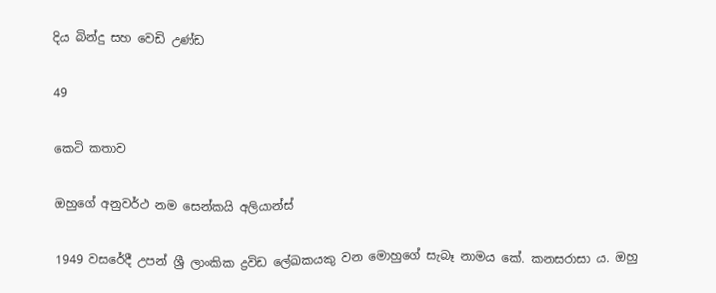දිය බින්දු සහ වෙඩි උණ්ඩ

49

කෙටි කතාව

ඔහුගේ අනුවර්ථ නම සෙන්කයි අලියාන්ස්

1949 වසරේදී උපන් ශ්‍රී ලාංකික ද්‍රවිඩ ලේඛකයකු වන මොහුගේ සැබෑ නාමය කේ. කනසරාසා ය. ඔහු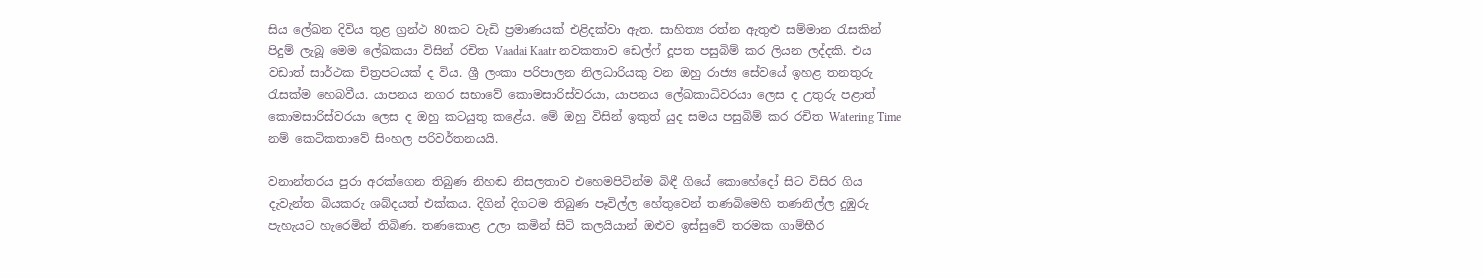සිය ලේඛන දිවිය තුළ ග්‍රන්ථ 80කට වැඩි ප්‍රමාණයක් එළිදක්වා ඇත. සාහිත්‍ය රත්න ඇතුළු සම්මාන රැසකින් පිදුම් ලැබූ මෙම ලේඛකයා විසින් රචිත Vaadai Kaatr නවකතාව ඩෙල්ෆ් දූපත පසුබිම් කර ලියන ලද්දකි. එය වඩාත් සාර්ථක චිත්‍රපටයක් ද විය. ශ්‍රී ලංකා පරිපාලන නිලධාරියකු වන ඔහු රාජ්‍ය සේවයේ ඉහළ තනතුරු රැසක්ම හෙබවීය. යාපනය නගර සභාවේ කොමසාරිස්වරයා, යාපනය ලේඛකාධිවරයා ලෙස ද උතුරු පළාත් කොමසාරිස්වරයා ලෙස ද ඔහු කටයුතු කළේය. මේ ඔහු විසින් ඉකුත් යුද සමය පසුබිම් කර රචිත Watering Time නම් කෙටිකතාවේ සිංහල පරිවර්තනයයි.

වනාන්තරය පුරා අරක්ගෙන තිබුණ නිහඬ නිසලතාව එහෙමපිටින්ම බිඳී ගියේ කොහේදෝ සිට විසිර ගිය දැවැන්ත බියකරු ශබ්දයත් එක්කය. දිගින් දිගටම තිබුණ පෑවිල්ල හේතුවෙන් තණබිමෙහි තණනිල්ල දුඹුරු පැහැයට හැරෙමින් තිබිණ. තණකොළ උලා කමින් සිටි කලයියාන් ඔළුව ඉස්සුවේ තරමක ගාම්භීර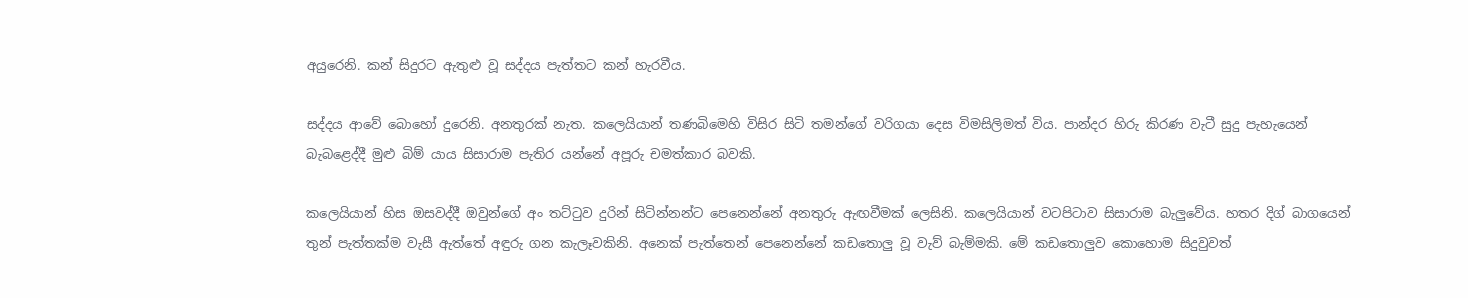අයුරෙනි. කන් සිදුරට ඇතුළු වූ සද්දය පැත්තට කන් හැරවීය.

සද්දය ආවේ බොහෝ දුරෙනි. අනතුරක් නැත. කලෙයියාන් තණබිමෙහි විසිර සිටි තමන්ගේ වරිගයා දෙස විමසිලිමත් විය. පාන්දර හිරු කිරණ වැටී සුදු පැහැයෙන් බැබළෙද්දී මුළු බිම් යාය සිසාරාම පැතිර යන්නේ අපූරු චමත්කාර බවකි.

කලෙයියාන් හිස ඔසවද්දී ඔවුන්ගේ අං තට්ටුව දුරින් සිටින්නන්ට පෙනෙන්නේ අනතුරු ඇඟවීමක් ලෙසිනි. කලෙයියාන් වටපිටාව සිසාරාම බැලුවේය. හතර දිග් බාගයෙන් තුන් පැත්තක්ම වැසී ඇත්තේ අඳුරු ගන කැලෑවකිනි. අනෙක් පැත්තෙන් පෙනෙන්නේ කඩතොලු වූ වැව් බැම්මකි. මේ කඩතොලුව කොහොම සිදුවුවත්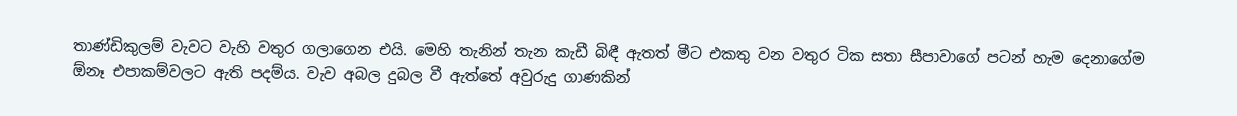තාණ්ඩිකුලම් වැවට වැහි වතුර ගලාගෙන එයි. මෙහි තැනින් තැන කැඩී බිඳී ඇතත් මීට එකතු වන වතුර ටික සතා සීපාවාගේ පටන් හැම දෙනාගේම ඕනෑ එපාකම්වලට ඇති පදම්ය. වැව අබල දුබල වී ඇත්තේ අවුරුදු ගාණකින්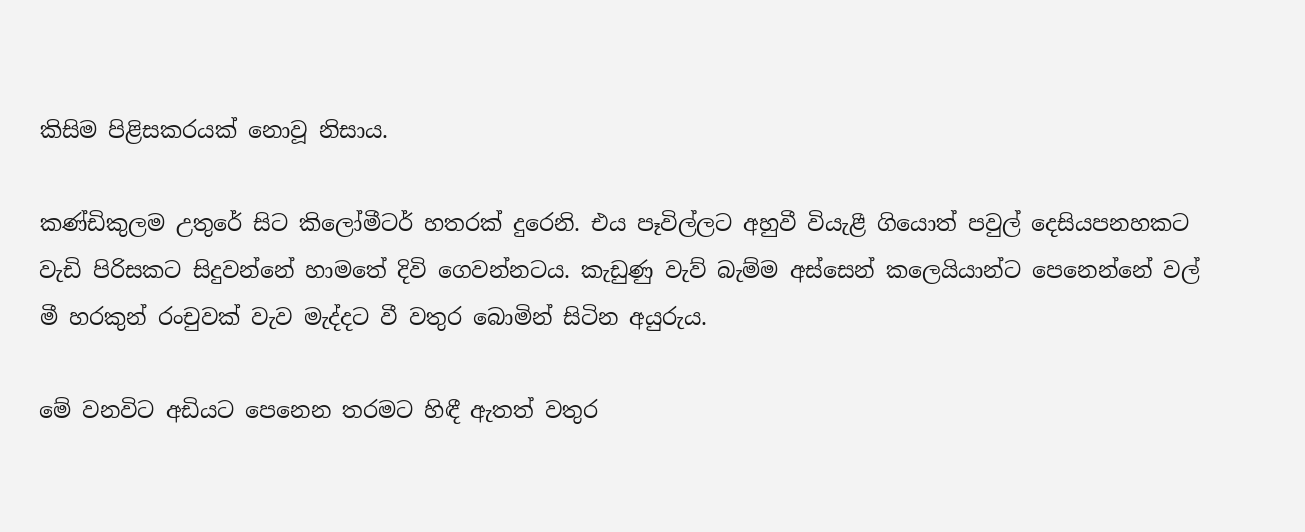කිසිම පිළිසකරයක් නොවූ නිසාය.

කණ්ඩිකුලම උතුරේ සිට කිලෝමීටර් හතරක් දුරෙනි. එය පෑවිල්ලට අහුවී වියැළී ගියොත් පවුල් දෙසියපනහකට වැඩි පිරිසකට සිදුවන්නේ හාමතේ දිවි ගෙවන්නටය. කැඩුණු වැව් බැම්ම අස්සෙන් කලෙයියාන්ට පෙනෙන්නේ වල් මී හරකුන් රංචුවක් වැව මැද්දට වී වතුර බොමින් සිටින අයුරුය.

මේ වනවිට අඩියට පෙනෙන තරමට හිඳී ඇතත් වතුර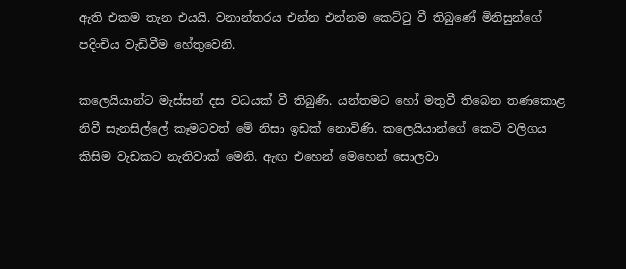ඇති එකම තැන එයයි. වනාන්තරය එන්න එන්නම කෙට්ටු වී තිබුණේ මිනිසුන්ගේ පදිංචිය වැඩිවීම හේතුවෙනි.

කලෙයියාන්ට මැස්සන් දස වධයක් වී තිබුණි. යන්තමට හෝ මතුවී තිබෙන තණකොළ නිවී සැනසිල්ලේ කෑමටවත් මේ නිසා ඉඩක් නොවිණි. කලෙයියාන්ගේ කෙටි වලිගය කිසිම වැඩකට නැතිවාක් මෙනි. ඇඟ එහෙන් මෙහෙන් සොලවා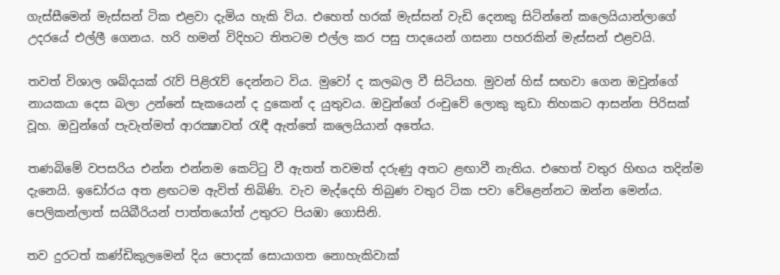ගැස්සීමෙන් මැස්සන් ටික එළවා දැමිය හැකි විය. එහෙත් හරක් මැස්සන් වැඩි දෙනකු සිටින්නේ කලෙයියාන්ලාගේ උදරයේ එල්ලී ගෙනය. හරි හමන් විදිහට තිතටම එල්ල කර පසු පාදයෙන් ගසනා පහරකින් මැස්සන් එළවයි.

තවත් විශාල ශබ්දයක් රැව් පිළිරැව් දෙන්නට විය. මුවෝ ද කලබල වී සිටියහ. මුවන් හිස් සඟවා ගෙන ඔවුන්ගේ නායකයා දෙස බලා උන්නේ සැකයෙන් ද දුකෙන් ද යුතුවය. ඔවුන්ගේ රංචුවේ ලොකු කුඩා තිහකට ආසන්න පිරිසක් වූහ. ඔවුන්ගේ පැවැත්මත් ආරක්‍ෂාවත් රැඳී ඇත්තේ කලෙයියාන් අතේය.

තණබිමේ වපසරිය එන්න එන්නම කෙට්ටු වී ඇතත් තවමත් දරුණු අතට ළඟාවී නැතිය. එහෙත් වතුර හිඟය තදින්ම දැනෙයි. ඉඩෝරය අත ළඟටම ඇවිත් තිබිණි. වැව මැද්දෙහි තිබුණ වතුර ටික පවා වේළෙන්නට ඔන්න මෙන්ය. පෙලිකන්ලාත් සයිබීරියන් පාත්තයෝත් උතුරට පියඹා ගොසිනි.

තව දුරටත් කණ්ඩිකුලමෙන් දිය පොදක් සොයාගත නොහැකිවාක්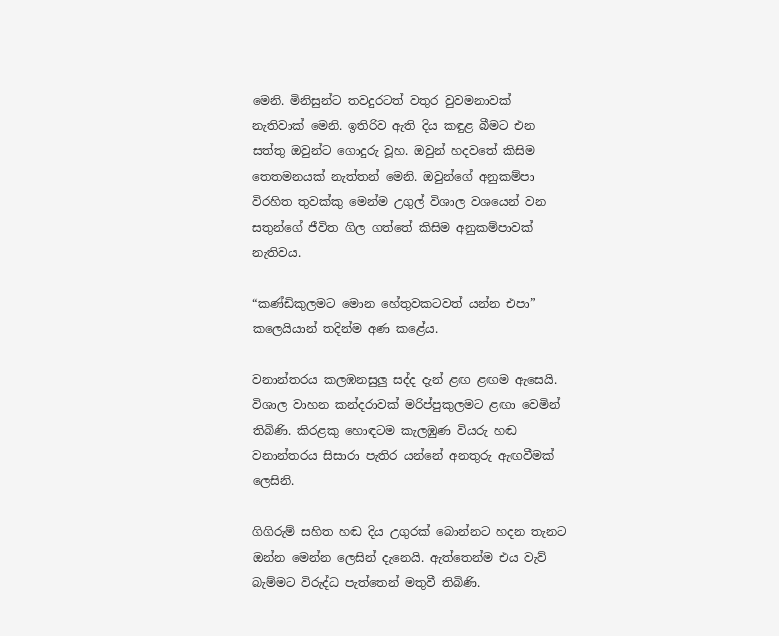මෙනි. මිනිසුන්ට තවදුරටත් වතුර වුවමනාවක් නැතිවාක් මෙනි. ඉතිරිව ඇති දිය කඳුළ බීමට එන සත්තු ඔවුන්ට ගොදුරු වූහ. ඔවුන් හදවතේ කිසිම තෙතමනයක් නැත්තන් මෙනි. ඔවුන්ගේ අනුකම්පා විරහිත තුවක්කු මෙන්ම උගුල් විශාල වශයෙන් වන සතුන්ගේ ජීවිත ගිල ගත්තේ කිසිම අනුකම්පාවක් නැතිවය.

“කණ්ඩිකුලමට මොන හේතුවකටවත් යන්න එපා” කලෙයියාන් තදින්ම අණ කළේය.

වනාන්තරය කලඹනසුලු සද්ද දැන් ළඟ ළඟම ඇසෙයි. විශාල වාහන කන්දරාවක් මරිප්පුකුලමට ළඟා වෙමින් තිබිණි. කිරළකු හොඳටම කැලඹුණ වියරු හඬ වනාන්තරය සිසාරා පැතිර යන්නේ අනතුරු ඇඟවීමක් ලෙසිනි.

ගිගිරුම් සහිත හඬ දිය උගුරක් බොන්නට හදන තැනට ඔන්න මෙන්න ලෙසින් දැනෙයි. ඇත්තෙන්ම එය වැව් බැම්මට විරුද්ධ පැත්තෙන් මතුවී තිබිණි.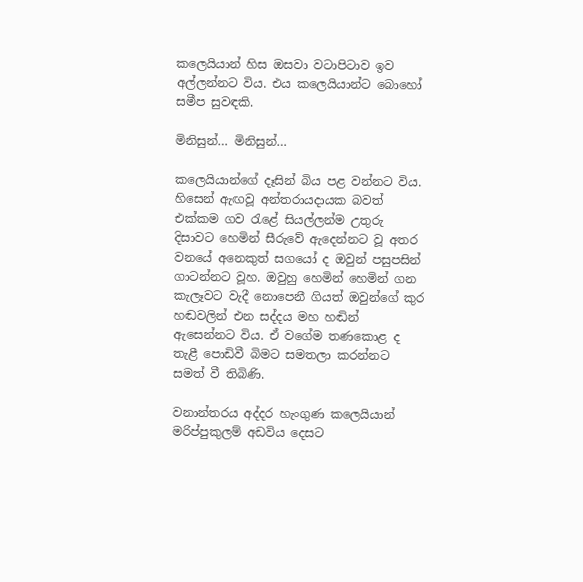කලෙයියාන් හිස ඔසවා වටාපිටාව ඉව අල්ලන්නට විය. එය කලෙයියාන්ට බොහෝ සමීප සුවඳකි.

මිනිසුන්… මිනිසුන්…

කලෙයියාන්ගේ දෑසින් බිය පළ වන්නට විය. හිසෙන් ඇඟවූ අන්තරායදායක බවත් එක්කම ගව රැළේ සියල්ලන්ම උතුරු දිසාවට හෙමින් සීරුවේ ඇදෙන්නට වූ අතර වනයේ අනෙකුත් සගයෝ ද ඔවුන් පසුපසින් ගාටන්නට වූහ. ඔවුහු හෙමින් හෙමින් ගන කැලෑවට වැදී නොපෙනී ගියත් ඔවුන්ගේ කුර හඬවලින් එන සද්දය මහ හඬින් ඇසෙන්නට විය. ඒ වගේම තණකොළ ද තැළී පොඩිවී බිමට සමතලා කරන්නට සමත් වී තිබිණි.

වනාන්තරය අද්දර හැංගුණ කලෙයියාන් මරිප්පුකුලම් අඩවිය දෙසට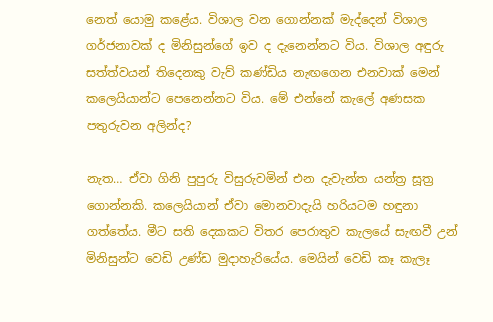නෙත් යොමු කළේය. විශාල වන ගොන්නක් මැද්දෙන් විශාල ගර්ජනාවක් ද මිනිසුන්ගේ ඉව ද දැනෙන්නට විය. විශාල අඳුරු සත්ත්වයන් තිදෙනකු වැව් කණ්ඩිය නැඟගෙන එනවාක් මෙන් කලෙයියාන්ට පෙනෙන්නට විය. මේ එන්නේ කැලේ අණසක පතුරුවන අලින්ද?

නැත… ඒවා ගිනි පුපුරු විසුරුවමින් එන දැවැන්ත යන්ත්‍ර සූත්‍ර ගොන්නකි. කලෙයියාන් ඒවා මොනවාදැයි හරියටම හඳුනා ගත්තේය. මීට සති දෙකකට විතර පෙරාතුව කැලයේ සැඟවී උන් මිනිසුන්ට වෙඩි උණ්ඩ මුදාහැරියේය. මෙයින් වෙඩි කෑ කැලෑ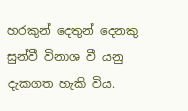හරකුන් දෙතුන් දෙනකු සුන්වී විනාශ වී යනු දැකගත හැකි විය.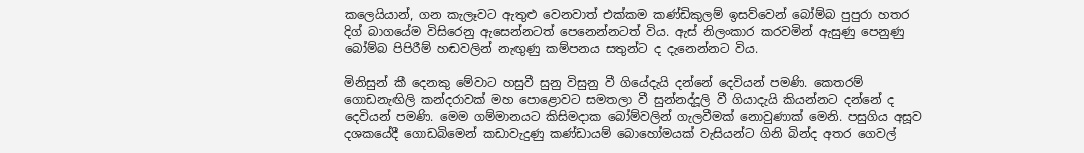කලෙයියාන්, ගන කැලෑවට ඇතුළු වෙනවාත් එක්කම කණ්ඩිකුලම් ඉසව්වෙන් බෝම්බ පුපුරා හතර දිග් බාගයේම විසිරෙනු ඇසෙන්නටත් පෙනෙන්නටත් විය. ඇස් නිලංකාර කරවමින් ඇසුණු පෙනුණු බෝම්බ පිපිරීම් හඬවලින් නැඟුණු කම්පනය සතුන්ට ද දැනෙන්නට විය.

මිනිසුන් කී දෙනකු මේවාට හසුවී සුනු විසුනු වී ගියේදැයි දන්නේ දෙවියන් පමණි. කෙතරම් ගොඩනැඟිලි කන්දරාවක් මහ පොළොවට සමතලා වී සුන්නද්දූලි වී ගියාදැයි කියන්නට දන්නේ ද දෙවියන් පමණි. මෙම ගම්මානයට කිසිමදාක බෝම්වලින් ගැලවීමක් නොවුණාක් මෙනි. පසුගිය අසූව දශකයේදී ගොඩබිමෙන් කඩාවැදුණු කණ්ඩායම් බොහෝමයක් වැසියන්ට ගිනි බින්ද අතර ගෙවල්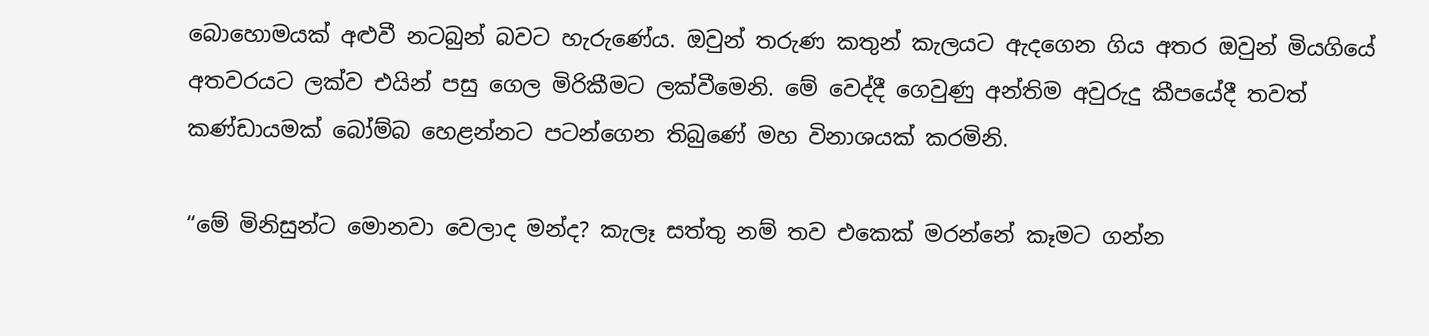බොහොමයක් අළුවී නටබුන් බවට හැරුණේය. ඔවුන් තරුණ කතුන් කැලයට ඇදගෙන ගිය අතර ඔවුන් මියගියේ අතවරයට ලක්ව එයින් පසු ගෙල මිරිකීමට ලක්වීමෙනි. මේ වෙද්දී ගෙවුණු අන්තිම අවුරුදු කීපයේදී තවත් කණ්ඩායමක් බෝම්බ හෙළන්නට පටන්ගෙන තිබුණේ මහ විනාශයක් කරමිනි.

“මේ මිනිසුන්ට මොනවා වෙලාද මන්ද? කැලෑ සත්තු නම් තව එකෙක් මරන්නේ කෑමට ගන්න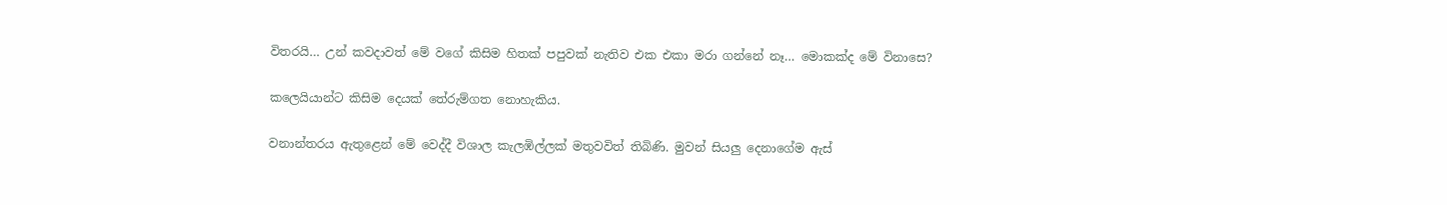විතරයි… උන් කවදාවත් මේ වගේ කිසිම හිතක් පපුවක් නැතිව එක එකා මරා ගන්නේ නෑ… මොකක්ද මේ විනාසෙ?

කලෙයියාන්ට කිසිම දෙයක් තේරුම්ගත නොහැකිය.

වනාන්තරය ඇතුළෙන් මේ වෙද්දී විශාල කැලඹිල්ලක් මතුවවිත් තිබිණි. මුවන් සියලු දෙනාගේම ඇස්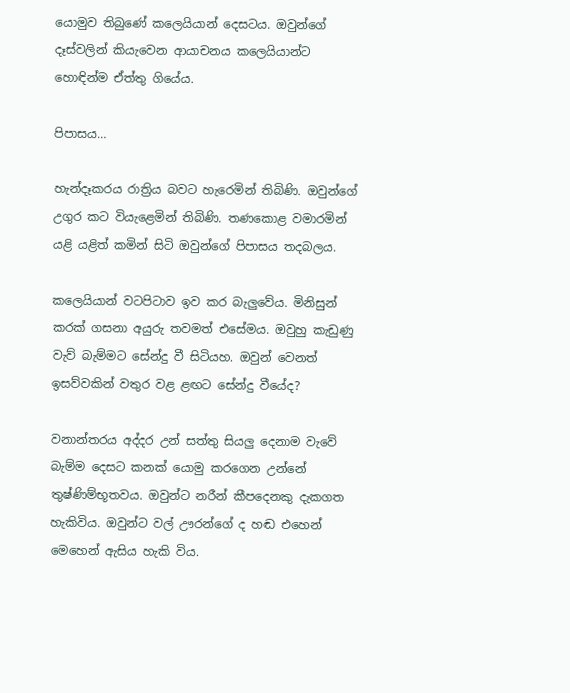යොමුව තිබුණේ කලෙයියාන් දෙසටය. ඔවුන්ගේ දෑස්වලින් කියැවෙන ආයාචනය කලෙයියාන්ට හොඳින්ම ඒත්තු ගියේය.

පිපාසය…

හැන්දෑකරය රාත්‍රිය බවට හැරෙමින් තිබිණි. ඔවුන්ගේ උගුර කට වියැළෙමින් තිබිණි. තණකොළ වමාරමින් යළි යළිත් කමින් සිටි ඔවුන්ගේ පිපාසය තදබලය.

කලෙයියාන් වටපිටාව ඉව කර බැලුවේය. මිනිසුන් කරක් ගසනා අයුරු තවමත් එසේමය. ඔවුහු කැඩුණු වැව් බැම්මට සේන්දු වී සිටියහ. ඔවුන් වෙනත් ඉසව්වකින් වතුර වළ ළඟට සේන්දු වීයේද?

වනාන්තරය අද්දර උන් සත්තු සියලු දෙනාම වැවේ බැම්ම දෙසට කනක් යොමු කරගෙන උන්නේ තුෂ්ණිම්භූතවය. ඔවුන්ට නරීන් කීපදෙනකු දැකගත හැකිවිය. ඔවුන්ට වල් ඌරන්ගේ ද හඬ එහෙන් මෙහෙන් ඇසිය හැකි විය.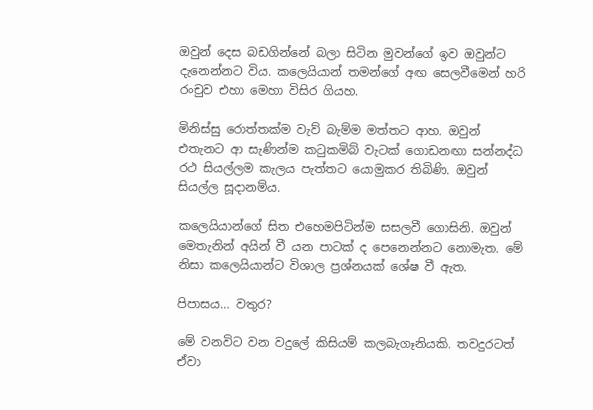ඔවුන් දෙස බඩගින්නේ බලා සිටින මුවන්ගේ ඉව ඔවුන්ට දැනෙන්නට විය. කලෙයියාන් තමන්ගේ අඟ සෙලවීමෙන් හරි රංචුව එහා මෙහා විසිර ගියහ.

මිනිස්සු රොත්තක්ම වැව් බැම්ම මත්තට ආහ. ඔවුන් එතැනට ආ සැණින්ම කටුකමිබ් වැටක් ගොඩනඟා සන්නද්ධ රථ සියල්ලම කැලය පැත්තට යොමුකර තිබිණි. ඔවුන් සියල්ල සූදානම්ය.

කලෙයියාන්ගේ සිත එහෙමපිටින්ම සසලවී ගොසිනි. ඔවුන් මෙතැනින් අයින් වී යන පාටක් ද පෙනෙන්නට නොමැත. මේ නිසා කලෙයියාන්ට විශාල ප්‍රශ්නයක් ශේෂ වී ඇත.

පිපාසය… වතුර?

මේ වනවිට වන වදුලේ කිසියම් කලබැගෑනියකි. තවදුරටත් ඒවා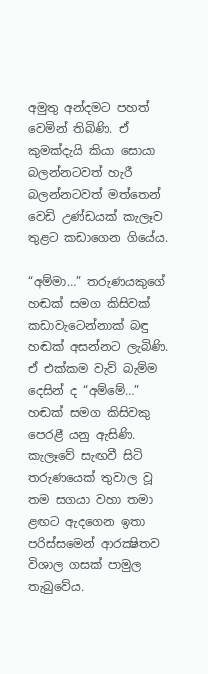අමුතු අන්දමට පහත් වෙමින් තිබිණි. ඒ කුමක්දැයි කියා සොයා බලන්නටවත් හැරී බලන්නටවත් මත්තෙන් වෙඩි උණ්ඩයක් කැලෑව තුළට කඩාගෙන ගියේය.

“අම්මා…” තරුණයකුගේ හඬක් සමග කිසිවක් කඩාවැටෙන්නාක් බඳු හඬක් අසන්නට ලැබිණි. ඒ එක්කම වැව් බැම්ම දෙසින් ද “අම්මේ…” හඬක් සමග කිසිවකු පෙරළී යනු ඇසිණි. කැලෑවේ සැඟවී සිටි තරුණයෙක් තුවාල වූ තම සගයා වහා තමා ළඟට ඇදගෙන ඉතා පරිස්සමෙන් ආරක්‍ෂිතව විශාල ගසක් පාමුල තැබුවේය.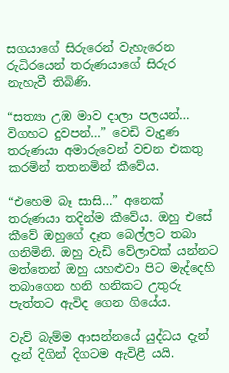සගයාගේ සිරුරෙන් වැහැරෙන රුධිරයෙන් තරුණයාගේ සිරුර නැහැවී තිබිණි.

“සත්‍යා උඹ මාව දාලා පලයන්… විගහට දුවපන්…” වෙඩි වැදුණ තරුණයා අමාරුවෙන් වචන එකතු කරමින් තතනමින් කීවේය.

“එහෙම බෑ සාසි…” අනෙක් තරුණයා තදින්ම කීවේය. ඔහු එසේ කීවේ ඔහුගේ දෑත බෙල්ලට තබා ගනිමිනි. ඔහු වැඩි වේලාවක් යන්නට මත්තෙන් ඔහු යහළුවා පිට මැද්දෙහි තබාගෙන හනි හනිකට උතුරු පැත්තට ඇවිද ගෙන ගියේය.

වැව් බැම්ම ආසන්නයේ යුද්ධය දැන් දැන් දිගින් දිගටම ඇවිළී යයි.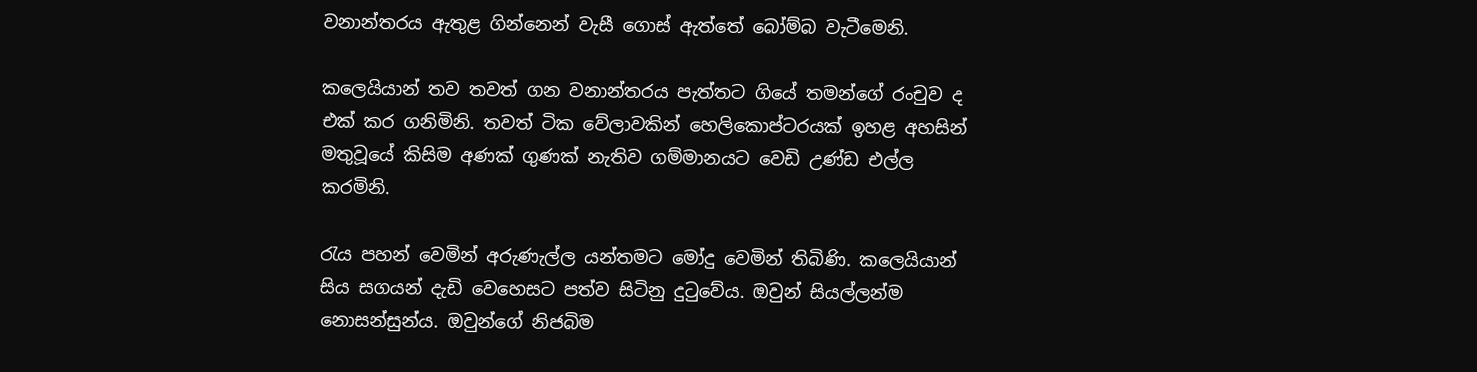වනාන්තරය ඇතුළ ගින්නෙන් වැසී ගොස් ඇත්තේ බෝම්බ වැටීමෙනි.

කලෙයියාන් තව තවත් ගන වනාන්තරය පැත්තට ගියේ තමන්ගේ රංචුව ද එක් කර ගනිමිනි. තවත් ටික වේලාවකින් හෙලිකොප්ටරයක් ඉහළ අහසින් මතුවූයේ කිසිම අණක් ගුණක් නැතිව ගම්මානයට වෙඩි උණ්ඩ එල්ල කරමිනි.

රැය පහන් වෙමින් අරුණැල්ල යන්තමට මෝදු වෙමින් තිබිණි. කලෙයියාන් සිය සගයන් දැඩි වෙහෙසට පත්ව සිටිනු දුටුවේය. ඔවුන් සියල්ලන්ම නොසන්සුන්ය. ඔවුන්ගේ නිජබිම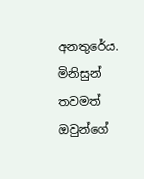අනතුරේය. මිනිසුන් තවමත් ඔවුන්ගේ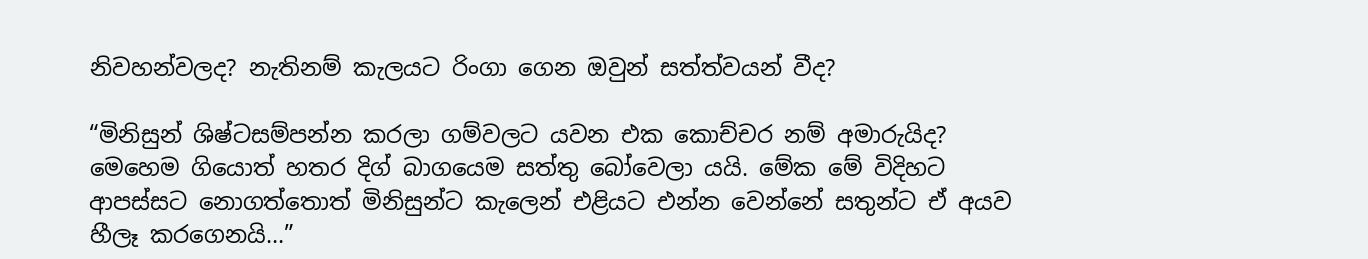නිවහන්වලද? නැතිනම් කැලයට රිංගා ගෙන ඔවුන් සත්ත්වයන් වීද?

“මිනිසුන් ශිෂ්ටසම්පන්න කරලා ගම්වලට යවන එක කොච්චර නම් අමාරුයිද? මෙහෙම ගියොත් හතර දිග් බාගයෙම සත්තු බෝවෙලා යයි. මේක මේ විදිහට ආපස්සට නොගත්තොත් මිනිසුන්ට කැලෙන් එළියට එන්න වෙන්නේ සතුන්ට ඒ අයව හීලෑ කරගෙනයි…”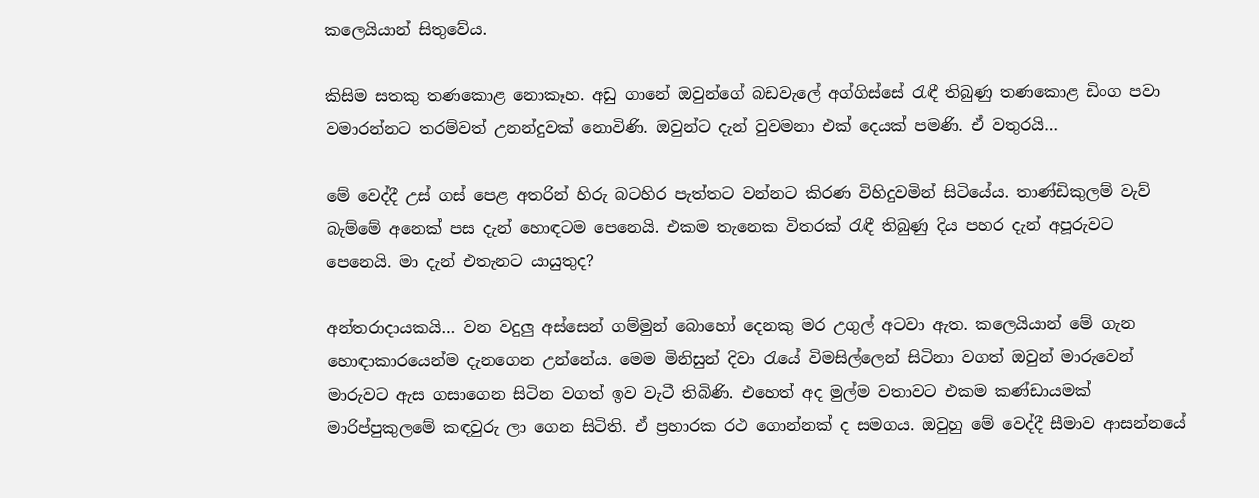කලෙයියාන් සිතුවේය.

කිසිම සතකු තණකොළ නොකෑහ. අඩු ගානේ ඔවුන්ගේ බඩවැලේ අග්ගිස්සේ රැඳී තිබුණු තණකොළ ඩිංග පවා වමාරන්නට තරම්වත් උනන්දුවක් නොවිණි. ඔවුන්ට දැන් වුවමනා එක් දෙයක් පමණි. ඒ වතුරයි…

මේ වෙද්දී උස් ගස් පෙළ අතරින් හිරු බටහිර පැත්තට වන්නට කිරණ විහිදුවමින් සිටියේය. තාණ්ඩිකුලම් වැව් බැම්මේ අනෙක් පස දැන් හොඳටම පෙනෙයි. එකම තැනෙක විතරක් රැඳී තිබුණු දිය පහර දැන් අපූරුවට පෙනෙයි. මා දැන් එතැනට යායුතුද?

අන්තරාදායකයි… වන වදුලු අස්සෙන් ගම්මුන් බොහෝ දෙනකු මර උගුල් අටවා ඇත. කලෙයියාන් මේ ගැන හොඳාකාරයෙන්ම දැනගෙන උන්නේය. මෙම මිනිසුන් දිවා රැයේ විමසිල්ලෙන් සිටිනා වගත් ඔවුන් මාරුවෙන් මාරුවට ඇස ගසාගෙන සිටින වගත් ඉව වැටී තිබිණි. එහෙත් අද මුල්ම වතාවට එකම කණ්ඩායමක් මාරිප්පුකුලමේ කඳවුරු ලා ගෙන සිටිති. ඒ ප්‍රහාරක රථ ගොන්නක් ද සමගය. ඔවුහු මේ වෙද්දී සීමාව ආසන්නයේ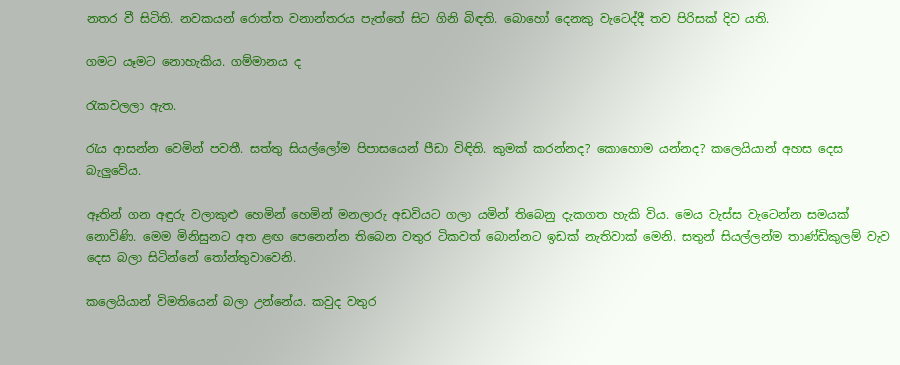නතර වී සිටිති. නවකයන් රොත්ත වනාන්තරය පැත්තේ සිට ගිනි බිඳති. බොහෝ දෙනකු වැටෙද්දී තව පිරිසක් දිව යති.

ගමට යෑමට නොහැකිය. ගම්මානය ද

රැකවලලා ඇත.

රැය ආසන්න වෙමින් පවතී. සත්තු සියල්ලෝම පිපාසයෙන් පීඩා විඳිති. කුමක් කරන්නද? කොහොම යන්නද? කලෙයියාන් අහස දෙස බැලුවේය.

ඈතින් ගන අඳුරු වලාකුළු හෙමින් හෙමින් මනලාරු අඩවියට ගලා යමින් තිබෙනු දැකගත හැකි විය. මෙය වැස්ස වැටෙන්න සමයක් නොවිණි. මෙම මිනිසුනට අත ළඟ පෙනෙන්න තිබෙන වතුර ටිකවත් බොන්නට ඉඩක් නැතිවාක් මෙනි. සතුන් සියල්ලන්ම තාණ්ඩිකුලම් වැව දෙස බලා සිටින්නේ තෝන්තුවාවෙනි.

කලෙයියාන් විමතියෙන් බලා උන්නේය. කවුද වතුර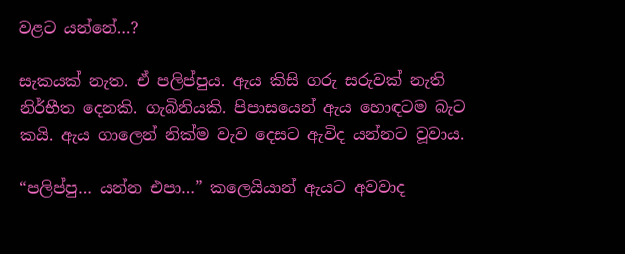වළට යන්නේ…?

සැකයක් නැත. ඒ පලිප්පුය. ඇය කිසි ගරු සරුවක් නැති නිර්භීත දෙනකි. ගැබිනියකි. පිපාසයෙන් ඇය හොඳටම බැට කයි. ඇය ගාලෙන් නික්ම වැව දෙසට ඇවිද යන්නට වූවාය.

“පලිප්පු… යන්න එපා…” කලෙයියාන් ඇයට අවවාද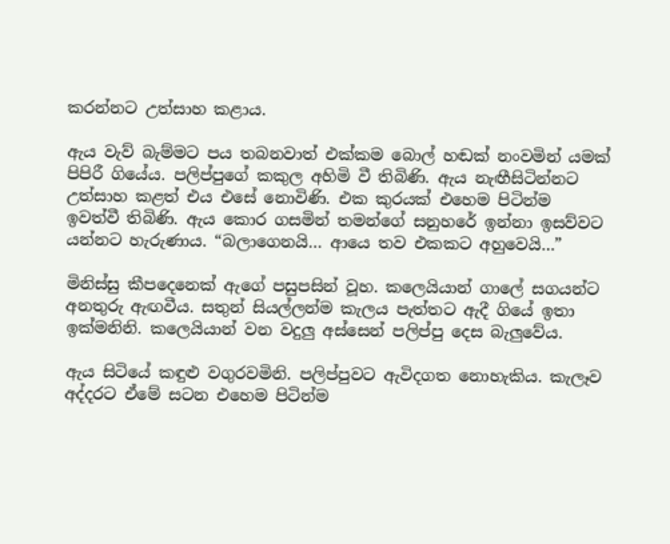කරන්නට උත්සාහ කළාය.

ඇය වැව් බැම්මට පය තබනවාත් එක්කම බොල් හඬක් නංවමින් යමක් පිපිරී ගියේය. පලිප්පුගේ කකුල අහිමි වී තිබිණි. ඇය නැඟීසිටින්නට උත්සාහ කළත් එය එසේ නොවිණි. එක කුරයක් එහෙම පිටින්ම ඉවත්වී තිබිණි. ඇය කොර ගසමින් තමන්ගේ සනුහරේ ඉන්නා ඉසව්වට යන්නට හැරුණාය. “බලාගෙනයි… ආයෙ තව එකකට අහුවෙයි…”

මිනිස්සු කීපදෙනෙක් ඇගේ පසුපසින් වූහ. කලෙයියාන් ගාලේ සගයන්ට අනතුරු ඇඟවීය. සතුන් සියල්ලන්ම කැලය පැත්තට ඇදී ගියේ ඉතා ඉක්මනිනි. කලෙයියාන් වන වදුලු අස්සෙන් පලිප්පු දෙස බැලුවේය.

ඇය සිටියේ කඳුළු වගුරවමිනි. පලිප්පුවට ඇවිදගත නොහැකිය. කැලෑව අද්දරට ඒමේ සටන එහෙම පිටින්ම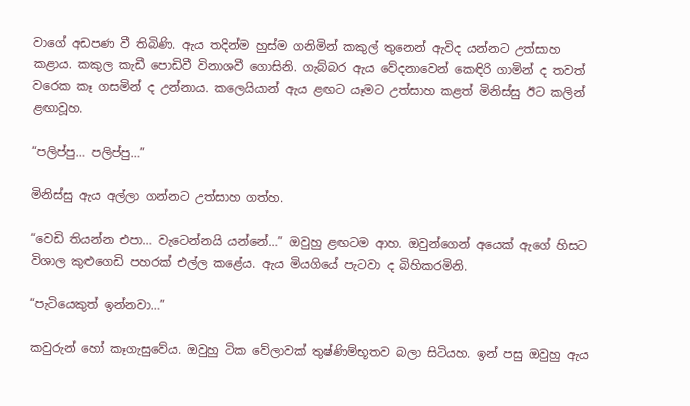වාගේ අඩපණ වී තිබිණි. ඇය තදින්ම හුස්ම ගනිමින් කකුල් තුනෙන් ඇවිද යන්නට උත්සාහ කළාය. කකුල කැඩී පොඩිවී විනාශවී ගොසිනි. ගැබ්බර ඇය වේදනාවෙන් කෙඳිරි ගාමින් ද තවත් වරෙක කෑ ගසමින් ද උන්නාය. කලෙයියාන් ඇය ළඟට යෑමට උත්සාහ කළත් මිනිස්සු ඊට කලින් ළඟාවූහ.

“පලිප්පු… පලිප්පු…”

මිනිස්සු ඇය අල්ලා ගන්නට උත්සාහ ගත්හ.

“වෙඩි තියන්න එපා… වැටෙන්නයි යන්නේ…” ඔවුහු ළඟටම ආහ. ඔවුන්ගෙන් අයෙක් ඇගේ හිසට විශාල කුළුගෙඩි පහරක් එල්ල කළේය. ඇය මියගියේ පැටවා ද බිහිකරමිනි.

“පැටියෙකුත් ඉන්නවා…”

කවුරුන් හෝ කෑගැසුවේය. ඔවුහු ටික වේලාවක් තුෂ්ණිම්භූතව බලා සිටියහ. ඉන් පසු ඔවුහු ඇය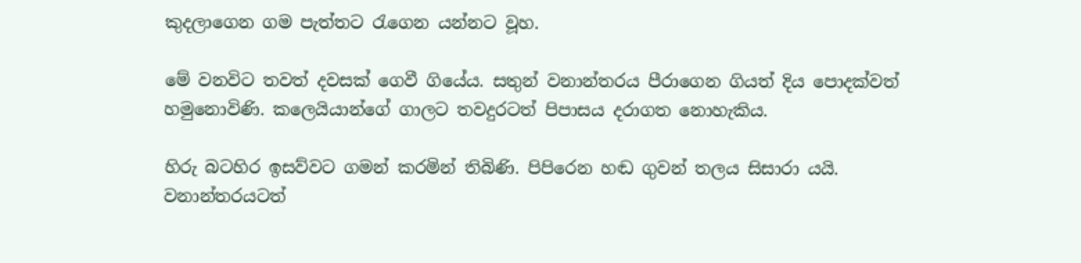කුදලාගෙන ගම පැත්තට රැගෙන යන්නට වූහ.

මේ වනවිට තවත් දවසක් ගෙවී ගියේය. සතුන් වනාන්තරය පීරාගෙන ගියත් දිය පොදක්වත් හමුනොවිණි. කලෙයියාන්ගේ ගාලට තවදුරටත් පිපාසය දරාගත නොහැකිය.

හිරු බටහිර ඉසව්වට ගමන් කරමින් තිබිණි. පිපිරෙන හඬ ගුවන් තලය සිසාරා යයි. වනාන්තරයටත්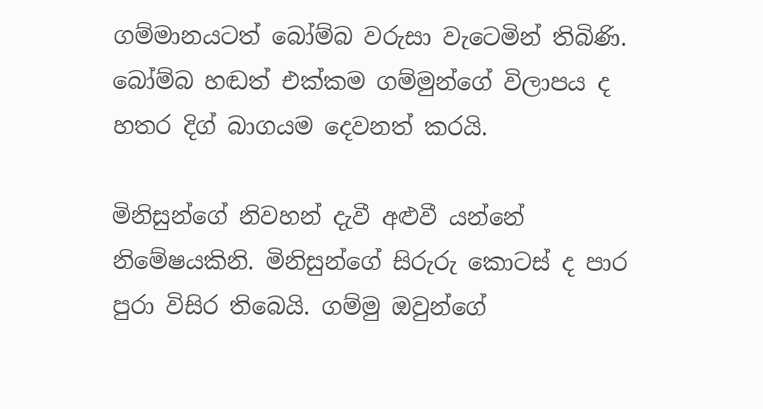ගම්මානයටත් බෝම්බ වරුසා වැටෙමින් තිබිණි. බෝම්බ හඬත් එක්කම ගම්මුන්ගේ විලාපය ද හතර දිග් බාගයම දෙවනත් කරයි.

මිනිසුන්ගේ නිවහන් දැවී අළුවී යන්නේ නිමේෂයකිනි. මිනිසුන්ගේ සිරුරු කොටස් ද පාර පුරා විසිර තිබෙයි. ගම්මු ඔවුන්ගේ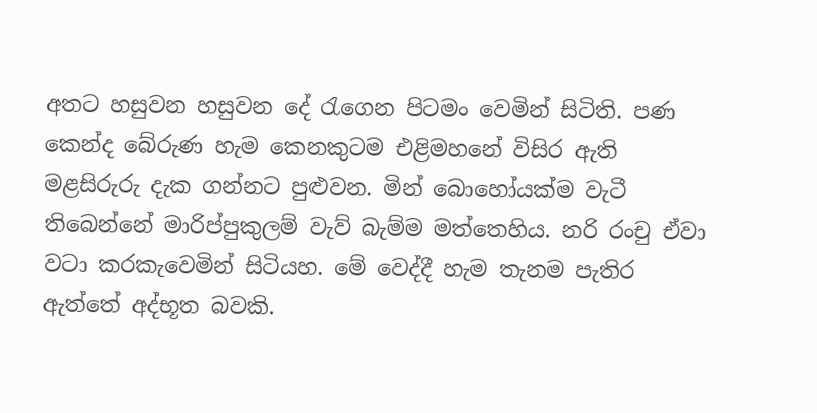අතට හසුවන හසුවන දේ රැගෙන පිටමං වෙමින් සිටිති. පණ කෙන්ද බේරුණ හැම කෙනකුටම එළිමහනේ විසිර ඇති මළසිරුරු දැක ගන්නට පුළුවන. මින් බොහෝයක්ම වැටී තිබෙන්නේ මාරිප්පුකුලම් වැව් බැම්ම මත්තෙහිය. නරි රංචු ඒවා වටා කරකැවෙමින් සිටියහ. මේ වෙද්දී හැම තැනම පැතිර ඇත්තේ අද්භූත බවකි.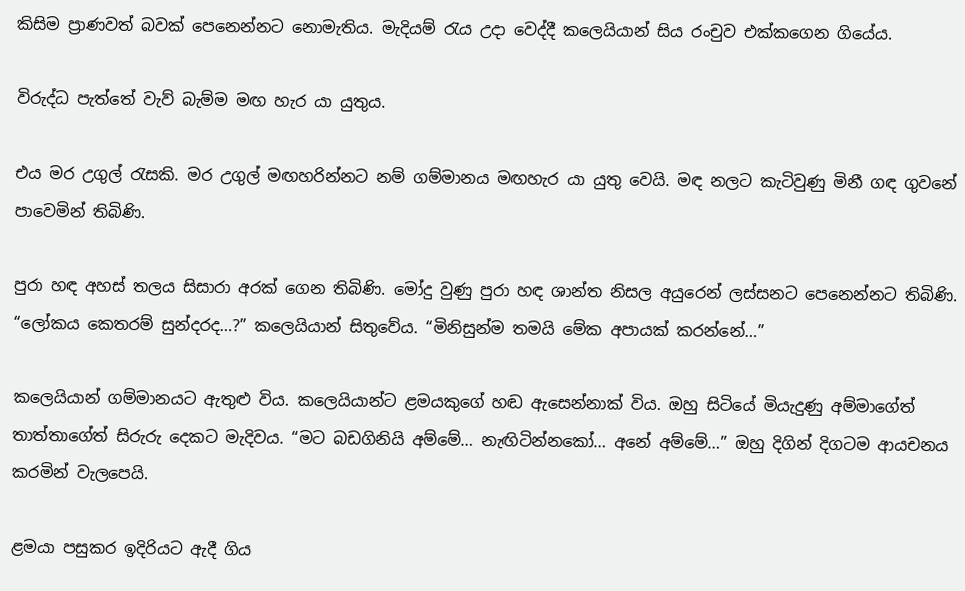කිසිම ප්‍රාණවත් බවක් පෙනෙන්නට නොමැතිය. මැදියම් රැය උදා වෙද්දී කලෙයියාන් සිය රංචුව එක්කගෙන ගියේය.

විරුද්ධ පැත්තේ වැව් බැම්ම මඟ හැර යා යුතුය.

එය මර උගුල් රැසකි. මර උගුල් මඟහරින්නට නම් ගම්මානය මඟහැර යා යුතු වෙයි. මඳ නලට කැටිවුණු මිනී ගඳ ගුවනේ පාවෙමින් තිබිණි.

පුරා හඳ අහස් තලය සිසාරා අරක් ගෙන තිබිණි. මෝදු වුණු පුරා හඳ ශාන්ත නිසල අයුරෙන් ලස්සනට පෙනෙන්නට තිබිණි. “ලෝකය කෙතරම් සුන්දරද…?” කලෙයියාන් සිතුවේය. “මිනිසුන්ම තමයි මේක අපායක් කරන්නේ…”

කලෙයියාන් ගම්මානයට ඇතුළු විය. කලෙයියාන්ට ළමයකුගේ හඬ ඇසෙන්නාක් විය. ඔහු සිටියේ මියැදුණු අම්මාගේත් තාත්තාගේත් සිරුරු දෙකට මැදිවය. “මට බඩගිනියි අම්මේ… නැඟිටින්නකෝ… අනේ අම්මේ…” ඔහු දිගින් දිගටම ආයචනය කරමින් වැලපෙයි.

ළමයා පසුකර ඉදිරියට ඇදී ගිය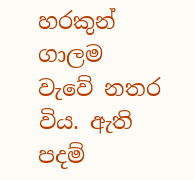හරකුන් ගාලම වැවේ නතර විය. ඇති පදම්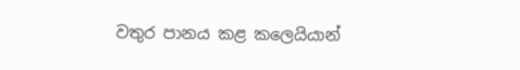වතුර පානය කළ කලෙයියාන්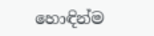හොඳින්ම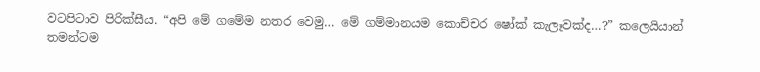වටපිටාව පිරික්සීය. “අපි මේ ගමේම නතර වෙමු… මේ ගම්මානයම කොච්චර ෂෝක් කැලෑවක්ද…?” කලෙයියාන් තමන්ටම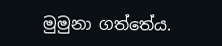මුමුනා ගත්තේය.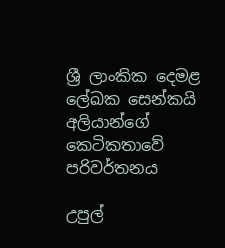ශ්‍රී ලාංකික දෙමළ ලේඛක සෙන්කයි අලියාන්ගේ කෙටිකතාවේ පරිවර්තනය

උපුල්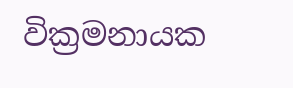වික්‍රමනායක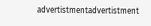advertistmentadvertistment